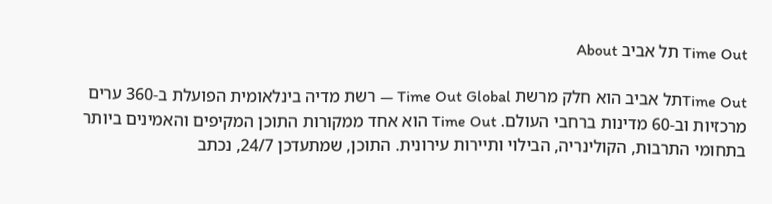Time Out תל אביב About

Time Outתל אביב הוא חלק מרשת Time Out Global — רשת מדיה בינלאומית הפועלת ב-360 ערים מרכזיות וב-60 מדינות ברחבי העולם. Time Out הוא אחד ממקורות התוכן המקיפים והאמינים ביותר בתחומי התרבות, הקולינריה, הבילוי ותיירות עירונית. התוכן, שמתעדכן 24/7, נכתב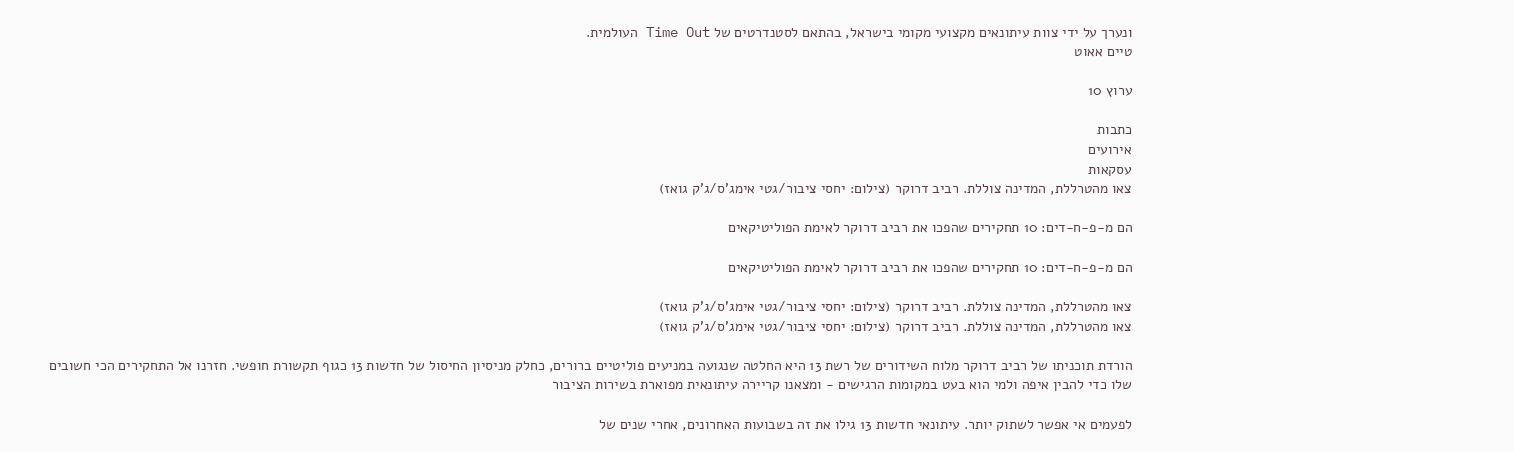ונערך על ידי צוות עיתונאים מקצועי מקומי בישראל, בהתאם לסטנדרטים של Time Out העולמית.
טיים אאוט

ערוץ 10

כתבות
אירועים
עסקאות
צאו מהטרללת, המדינה צוללת. רביב דרוקר (צילום: יחסי ציבור/גטי אימג'ס/ג'ק גואז)

הם מ-פ-ח-דים: 10 תחקירים שהפכו את רביב דרוקר לאימת הפוליטיקאים

הם מ-פ-ח-דים: 10 תחקירים שהפכו את רביב דרוקר לאימת הפוליטיקאים

צאו מהטרללת, המדינה צוללת. רביב דרוקר (צילום: יחסי ציבור/גטי אימג'ס/ג'ק גואז)
צאו מהטרללת, המדינה צוללת. רביב דרוקר (צילום: יחסי ציבור/גטי אימג'ס/ג'ק גואז)

הורדת תוכניתו של רביב דרוקר מלוח השידורים של רשת 13 היא החלטה שנגועה במניעים פוליטיים ברורים, כחלק מניסיון החיסול של חדשות 13 כגוף תקשורת חופשי. חזרנו אל התחקירים הכי חשובים שלו כדי להבין איפה ולמי הוא בעט במקומות הרגישים - ומצאנו קריירה עיתונאית מפוארת בשירות הציבור

לפעמים אי אפשר לשתוק יותר. עיתונאי חדשות 13 גילו את זה בשבועות האחרונים, אחרי שנים של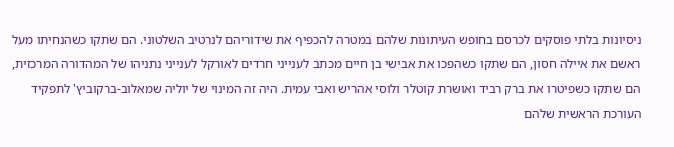ניסיונות בלתי פוסקים לכרסם בחופש העיתונות שלהם במטרה להכפיף את שידוריהם לנרטיב השלטוני. הם שתקו כשהנחיתו מעל ראשם את איילה חסון, הם שתקו כשהפכו את אבישי בן חיים מכתב לענייני חרדים לאורקל לענייני נתניהו של המהדורה המרכזית, הם שתקו כשפיטרו את ברק רביד ואושרת קוטלר ולוסי אהריש ואבי עמית. היה זה המינוי של יוליה שמאלוב-ברקוביץ' לתפקיד העורכת הראשית שלהם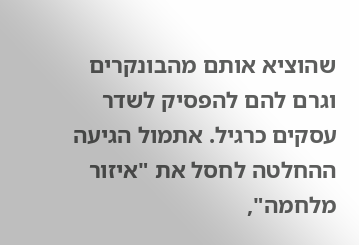שהוציא אותם מהבונקרים וגרם להם להפסיק לשדר עסקים כרגיל. אתמול הגיעה ההחלטה לחסל את "איזור מלחמה",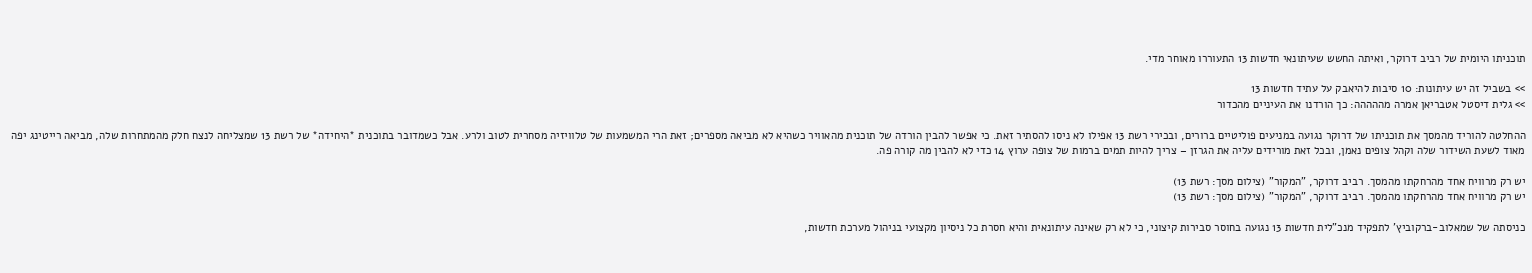תוכניתו היומית של רביב דרוקר, ואיתה החשש שעיתונאי חדשות 13 התעוררו מאוחר מדי.

>> בשביל זה יש עיתונות: 10 סיבות להיאבק על עתיד חדשות 13
>> גלית דיסטל אטבריאן אמרה מההההה: כך הורדנו את העיניים מהכדור

ההחלטה להוריד מהמסך את תוכניתו של דרוקר נגועה במניעים פוליטיים ברורים, ובכירי רשת 13 אפילו לא ניסו להסתיר זאת. כי אפשר להבין הורדה של תוכנית מהאוויר כשהיא לא מביאה מספרים; זאת הרי המשמעות של טלוויזיה מסחרית לטוב ולרע. אבל כשמדובר בתוכנית *היחידה* של רשת 13 שמצליחה לנצח חלק מהמתחרות שלה, מביאה רייטינג יפה מאוד לשעת השידור שלה וקהל צופים נאמן, ובכל זאת מורידים עליה את הגרזן – צריך להיות תמים ברמות של צופה ערוץ 14 כדי לא להבין מה קורה פה.

יש רק מרוויח אחד מהרחקתו מהמסך. רביב דרוקר, "המקור" (צילום מסך: רשת 13)
יש רק מרוויח אחד מהרחקתו מהמסך. רביב דרוקר, "המקור" (צילום מסך: רשת 13)

כניסתה של שמאלוב-ברקוביץ' לתפקיד מנכ"לית חדשות 13 נגועה בחוסר סבירות קיצוני, כי לא רק שאינה עיתונאית והיא חסרת כל ניסיון מקצועי בניהול מערכת חדשות,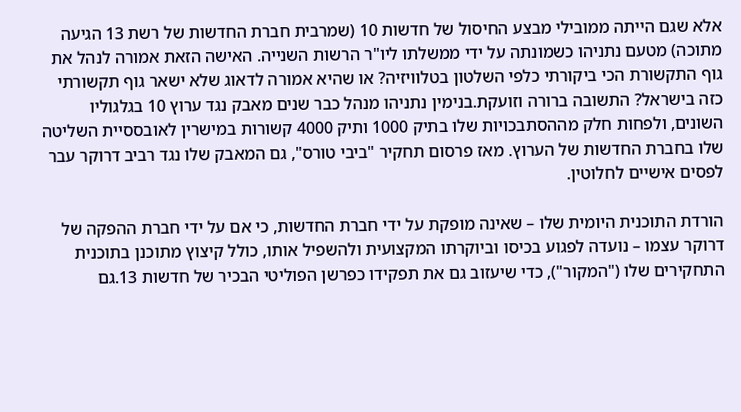אלא שגם הייתה ממובילי מבצע החיסול של חדשות 10 (שמרבית חברת החדשות של רשת 13 הגיעה מתוכה) מטעם נתניהו כשמונתה על ידי ממשלתו ליו"ר הרשות השנייה. האישה הזאת אמורה לנהל את גוף התקשורת הכי ביקורתי כלפי השלטון בטלוויזיה? או שהיא אמורה לדאוג שלא ישאר גוף תקשורתי כזה בישראל? התשובה ברורה וזועקת.בנימין נתניהו מנהל כבר שנים מאבק נגד ערוץ 10 בגלגוליו השונים, ולפחות חלק מההסתבכויות שלו בתיק 1000 ותיק 4000 קשורות במישרין לאובססיית השליטה שלו בחברת החדשות של הערוץ. מאז פרסום תחקיר "ביבי טורס", גם המאבק שלו נגד רביב דרוקר עבר לפסים אישיים לחלוטין.

הורדת התוכנית היומית שלו – שאינה מופקת על ידי חברת החדשות, כי אם על ידי חברת ההפקה של דרוקר עצמו – נועדה לפגוע בכיסו וביוקרתו המקצועית ולהשפיל אותו, כולל קיצוץ מתוכנן בתוכנית התחקירים שלו ("המקור"), כדי שיעזוב גם את תפקידו כפרשן הפוליטי הבכיר של חדשות 13.גם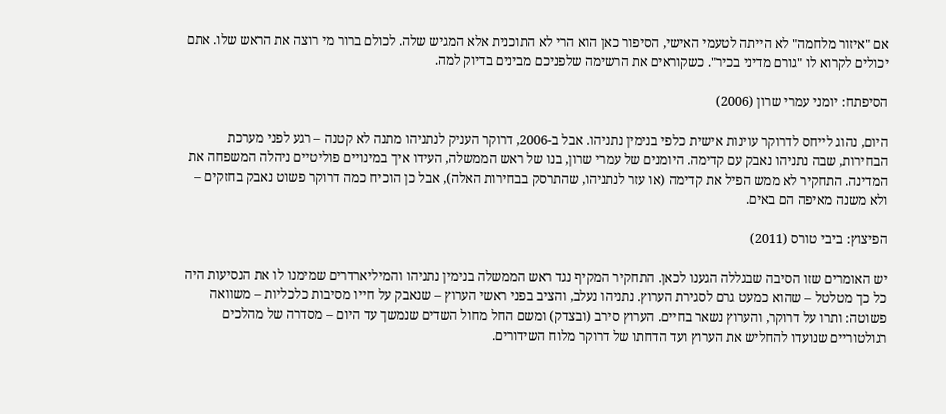אם "איזור מלחמה" לא הייתה לטעמי האישי, הסיפור כאן הוא הרי לא התוכנית אלא המגיש שלה. לכולם ברור מי רוצה את הראש שלו. אתם יכולים לקרוא לו "גורם מדיני בכיר". כשקוראים את הרשימה שלפניכם מבינים בדיוק למה.

הסיפתח: יומני עמרי שרון (2006)

היום, נהוג לייחס לדרוקר עוינות אישית כלפי בנימין נתניהו. אבל ב-2006, דרוקר העניק לנתניהו מתנה לא קטנה – רגע לפני מערכת הבחירות, שבה נתניהו נאבק עם קדימה. היומנים של עמרי שרון, בנו של ראש הממשלה, העידו איך במינויים פוליטיים ניהלה המשפחה את המדינה. התחקיר לא ממש הפיל את קדימה (או עזר לנתניהו, שהתרסק בבחירות האלה), אבל כן הוכיח כמה דרוקר פשוט נאבק בחזקים – ולא משנה מאיפה הם באים.

הפיצוץ: ביבי טורס (2011)

יש האומרים שזו הסיבה שבגללה הגענו לכאן. התחקיר המקיף נגד ראש הממשלה בנימין נתניהו והמיליארדרים שמימנו לו את הנסיעות היה כל כך מטלטל – שהוא כמעט גרם לסגירת הערוץ. נתניהו נעלב, והציב בפני ראשי הערוץ – שנאבק על חייו מסיבות כלכליות – משוואה פשוטה: ותרו על דרוקר, והערוץ נשאר בחיים. הערוץ סירב (ובצדק) ומשם החל מחול השדים שנמשך עד היום – מסדרה של מהלכים רגולטוריים שנועדו להחליש את הערוץ ועד הדחתו של דרוקר מלוח השידורים.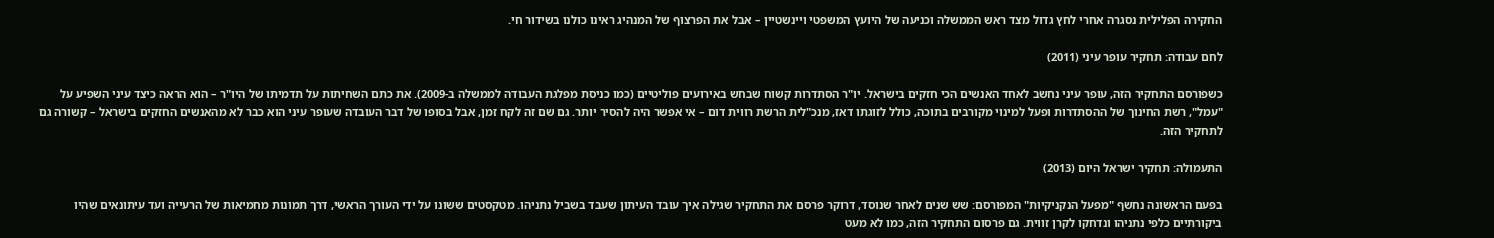החקירה הפלילית נסגרה אחרי לחץ גדול מצד ראש הממשלה וכניעה של היועץ המשפטי ויינשטיין – אבל את הפרצוף של המנהיג ראינו כולנו בשידור חי.

לחם עבודה: תחקיר עופר עיני (2011)

כשפורסם התחקיר הזה, עופר עיני נחשב לאחד האנשים הכי חזקים בישראל. יו"ר הסתדרות קשוח שבחש באירועים פוליטיים (כמו כניסת מפלגת העבודה לממשלה ב-2009). את כתם השחיתות על תדמיתו של היו"ר – הוא הראה כיצד עיני השפיע על "עמל", רשת החינוך של ההסתדרות ופעל למינוי מקורבים בתוכה, כולל לזוגתו דאז, מנכ"לית הרשת רווית דום – אי אפשר היה להסיר יותר. גם שם זה לקח זמן, אבל בסופו של דבר העובדה שעופר עיני הוא כבר לא מהאנשים החזקים בישראל – קשורה גם לתחקיר הזה.

התעמולה: תחקיר ישראל היום (2013)

בפעם הראשונה נחשף "מפעל הנקניקיות" המפורסם: שש שנים לאחר שנוסד, דרוקר פרסם את התחקיר שגילה איך עובד העיתון שעבד בשביל נתניהו. מטקסטים ששונו על ידי העורך הראשי, דרך תמונות מחמיאות של הרעייה ועד עיתונאים שהיו ביקורתיים כלפי נתניהו ונדחקו לקרן זווית. גם פרסום התחקיר הזה, כמו לא מעט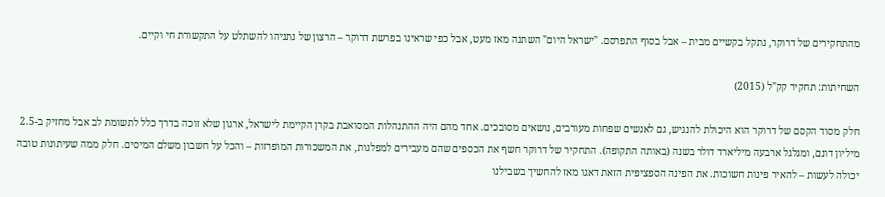מהתחקירים של דרוקר, נתקל בקשיים מבית – אבל בסוף התפרסם. "ישראל היום" השתנה מאז מעט, אבל כפי שראינו בפרשת דרוקר – הרצון של נתניהו להשתלט על התקשורת חי וקיים.

השחיתות: תחקיר קק"ל (2015)

חלק מסוד הקסם של דרוקר הוא היכולת להנגיש, גם לאנשים שפחות מעורבים, נושאים מסובכים. אחד מהם היה ההתנהלות המסואבת בקרן הקיימת לישראל, ארגון שלא זוכה בדרך כלל לתשומת לב אבל מחזיק ב-2.5 מיליון דונם, ומגלגל ארבעה מיליארד דולר בשנה (באותה התקופה). התחקיר של דרוקר חשף את הכספים שהם מעבירים למפלגות, את המשכורות המופרזות – והכל על חשבון משלם המיסים. חלק ממה שעיתונות טובה יכולה לעשות – להאיר פינות חשוכות. את הפינה הספציפית הזאת דאגו מאז להחשיך בשבילנו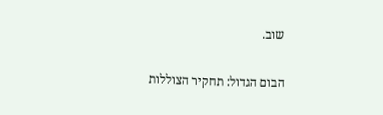שוב.

הבום הגדול: תחקיר הצוללות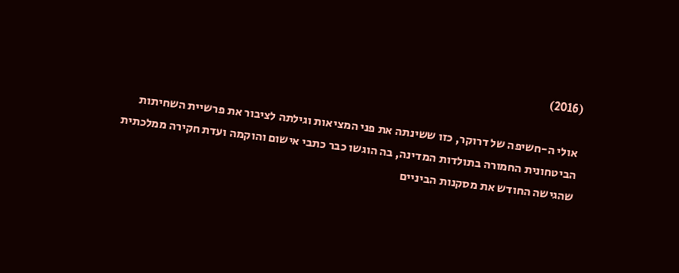(2016)

אולי ה-חשיפה של דרוקר, כזו ששינתה את פני המציאות וגילתה לציבור את פרשיית השחיתות הביטחונית החמורה בתולדות המדינה, בה הוגשו כבר כתבי אישום והוקמה ועדת חקירה ממלכתית שהגישה החודש את מסקנות הביניים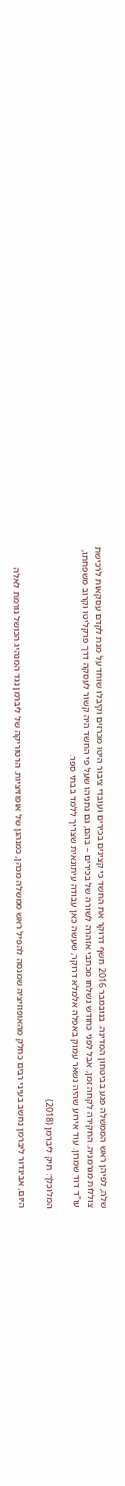שלה, לפיהן ראש הממשלה פגע בביטחון המדינה. בנובמבר 2016 חשף דרוקר את החשד כי קצינים בכירים ועובדי ציבור היטו מכרזים וקיבלו שוחד על מנת לקדם עסקאות לרכישת צוללות מגרמניה. החקירה לקחה זמן, אבל לפני כחודש נשלחו מכתבי אזהרה לשורה של בכירים – בהם, גם נתניהו שעל פי החשד היה קשור לעסקה דרך פרקליטו וקרוב משפחתו, עו"ד דוד שמרון. עוד אירוע שהיה נשאר עמוק באפלה אלמלא דרוקר, שעשה כאן עבודה עיתונאית שצריך ללמד בבתי ספר.

המלוכלך: תיק ליברמן (2018)

היום, אביגדור ליברמן נחשב בעיני רבים כחלק מהאופוזיציה שמנסה להפיל ראש ממשלה מכהן, כמנהגן של אופוזיציות. הרטוריקה של ליברמן נגד המנהיג הכושל גורמת לאלה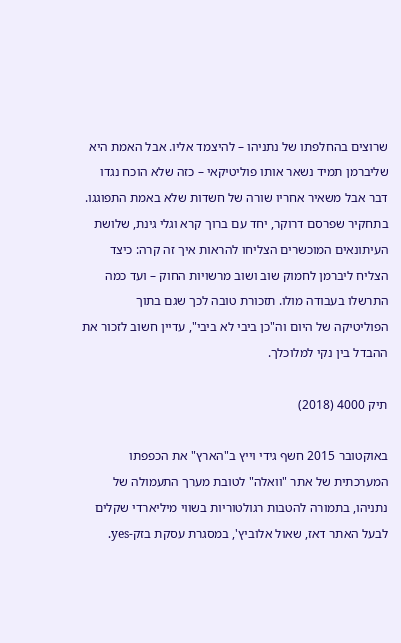שרוצים בהחלפתו של נתניהו – להיצמד אליו. אבל האמת היא שליברמן תמיד נשאר אותו פוליטיקאי – כזה שלא הוכח נגדו דבר אבל משאיר אחריו שורה של חשדות שלא באמת התפוגגו. בתחקיר שפרסם דרוקר, יחד עם ברוך קרא וגלי גינת, שלושת העיתונאים המוכשרים הצליחו להראות איך זה קרה: כיצד הצליח ליברמן לחמוק שוב ושוב מרשויות החוק – ועד כמה התרשלו בעבודה מולו. תזכורת טובה לכך שגם בתוך הפוליטיקה של היום וה"כן ביבי לא ביבי", עדיין חשוב לזכור את ההבדל בין נקי למלוכלך.

תיק 4000 (2018)

באוקטובר 2015 חשף גידי וייץ ב"הארץ" את הכפפתו המערכתית של אתר "וואלה" לטובת מערך התעמולה של נתניהו, בתמורה להטבות רגולטוריות בשווי מיליארדי שקלים לבעל האתר דאז, שאול אלוביץ', במסגרת עסקת בזק-yes.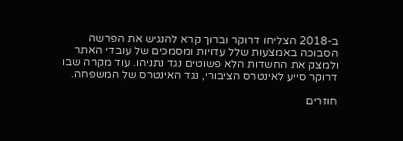ב-2018 הצליחו דרוקר וברוך קרא להנגיש את הפרשה הסבוכה באמצעות שלל עדויות ומסמכים של עובדי האתר ולמצק את החשדות הלא פשוטים נגד נתניהו. עוד מקרה שבו דרוקר סייע לאינטרס הציבורי, נגד האינטרס של המשפחה.

חוזרים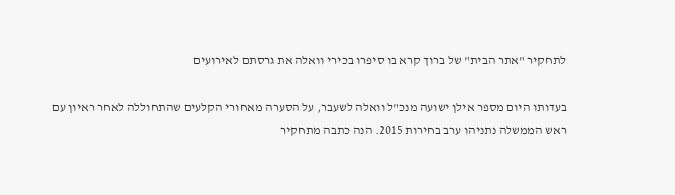לתחקיר "אתר הבית" של ברוך קרא בו סיפרו בכירי וואלה את גרסתם לאירועים

בעדותו היום מספר אילן ישועה מנכ"ל וואלה לשעבר, על הסערה מאחורי הקלעים שהתחוללה לאחר ראיון עם ראש הממשלה נתניהו ערב בחירות 2015. הנה כתבה מתחקיר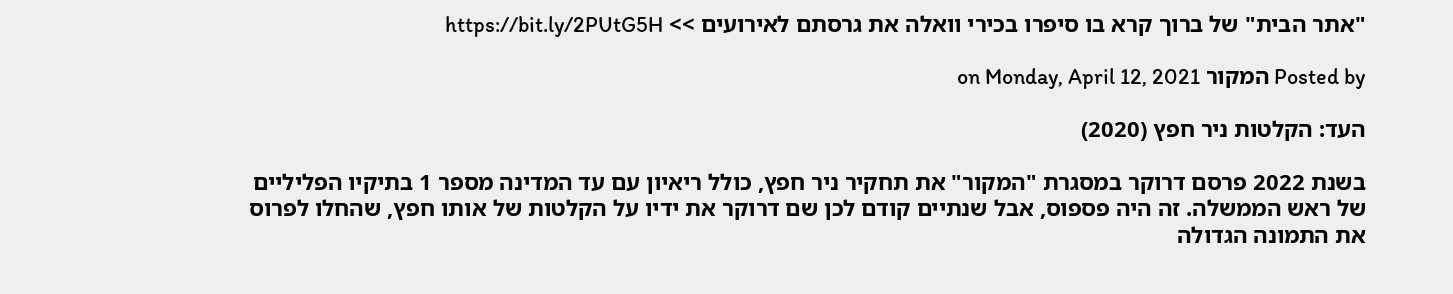"אתר הבית" של ברוך קרא בו סיפרו בכירי וואלה את גרסתם לאירועים >> https://bit.ly/2PUtG5H

Posted by המקור on Monday, April 12, 2021

העד: הקלטות ניר חפץ (2020)

בשנת 2022 פרסם דרוקר במסגרת "המקור" את תחקיר ניר חפץ, כולל ריאיון עם עד המדינה מספר 1 בתיקיו הפליליים של ראש הממשלה. זה היה פספוס, אבל שנתיים קודם לכן שם דרוקר את ידיו על הקלטות של אותו חפץ, שהחלו לפרוס את התמונה הגדולה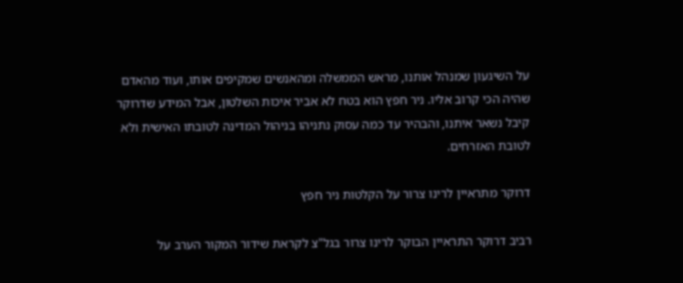על השיגעון שמנהל אותנו, מראש הממשלה ומהאנשים שמקיפים אותו, ועוד מהאדם שהיה הכי קרוב אליו. ניר חפץ הוא בטח לא אביר איכות השלטון, אבל המידע שדרוקר קיבל נשאר איתנו, והבהיר עד כמה עסוק נתניהו בניהול המדינה לטובתו האישית ולא לטובת האזרחים.

דרוקר מתראיין לרינו צרור על הקלטות ניר חפץ

רביב דרוקר התראיין הבוקר לרינו צרור בגל"צ לקראת שידור המקור הערב על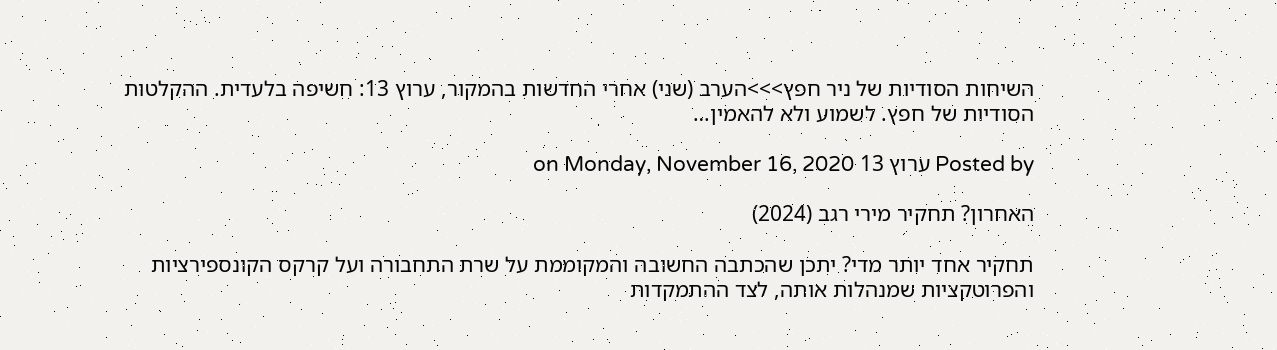השיחות הסודיות של ניר חפץ>>>הערב (שני) אחרי החדשות בהמקור, ערוץ 13: חשיפה בלעדית. ההקלטות הסודיות של חפץ. לשמוע ולא להאמין…

Posted by ערוץ 13 on Monday, November 16, 2020

האחרון? תחקיר מירי רגב (2024)

תחקיר אחד יותר מדי? יתכן שהכתבה החשובה והמקוממת על שרת התחבורה ועל קרקס הקונספירציות והפרוטקציות שמנהלות אותה, לצד ההתמקדות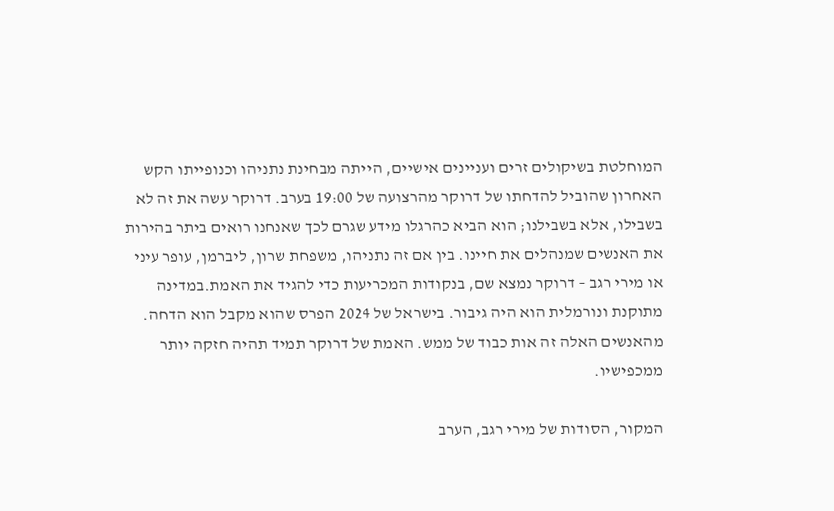המוחלטת בשיקולים זרים ועניינים אישיים, הייתה מבחינת נתניהו וכנופייתו הקש האחרון שהוביל להדחתו של דרוקר מהרצועה של 19:00 בערב. דרוקר עשה את זה לא בשבילו, אלא בשבילנו; הוא הביא כהרגלו מידע שגרם לכך שאנחנו רואים ביתר בהירות את האנשים שמנהלים את חיינו. בין אם זה נתניהו, משפחת שרון, ליברמן, עופר עיני או מירי רגב – דרוקר נמצא שם, בנקודות המכריעות כדי להגיד את האמת.במדינה מתוקנת ונורמלית הוא היה גיבור. בישראל של 2024 הפרס שהוא מקבל הוא הדחה. מהאנשים האלה זה אות כבוד של ממש. האמת של דרוקר תמיד תהיה חזקה יותר ממכפישיו.

המקור, הסודות של מירי רגב, הערב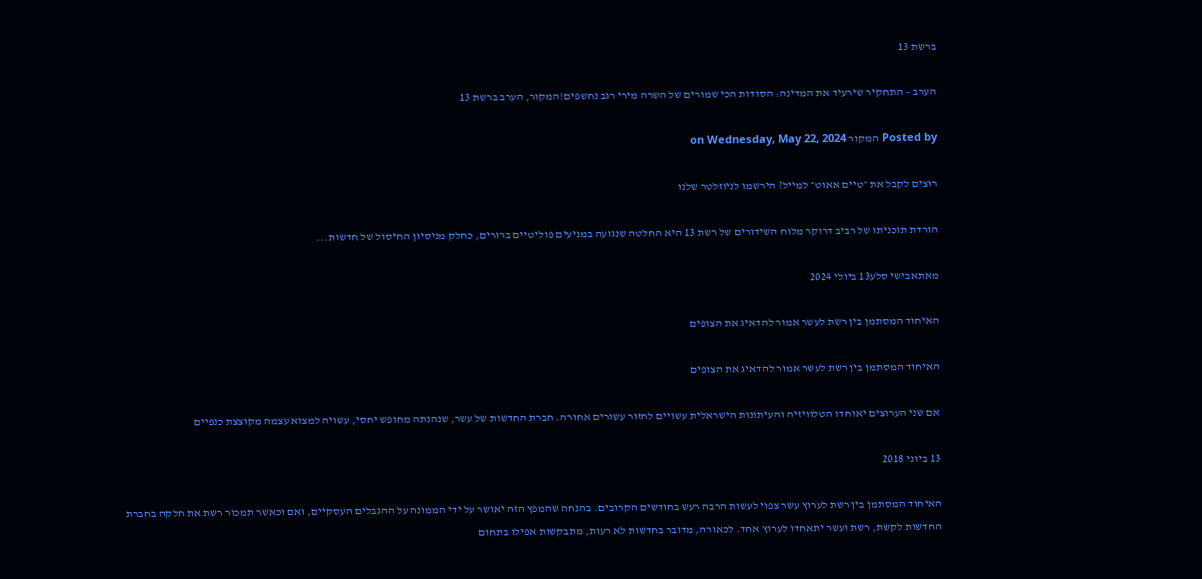ברשת 13

הערב – התחקיר שירעיד את המדינה: הסודות הכי שמורים של השרה מירי רגב נחשפים!המקור, הערב ברשת 13

Posted by המקור on Wednesday, May 22, 2024

רוצים לקבל את ״טיים אאוט״ למייל? הירשמו לניוזלטר שלנו

הורדת תוכניתו של רביב דרוקר מלוח השידורים של רשת 13 היא החלטה שנגועה במניעים פוליטיים ברורים, כחלק מניסיון החיסול של חדשות...

מאתאבישי סלע13 ביולי 2024

האיחוד המסתמן בין רשת לעשר אמור להדאיג את הצופים

האיחוד המסתמן בין רשת לעשר אמור להדאיג את הצופים

אם שני הערוצים יאוחדו הטלוויזיה והעיתונות הישראלית עשויים לחזור עשורים אחורה. חברת החדשות של עשר, שנהנתה מחופש יחסי, עשויה למצוא עצמה מקוצצת כנפיים

13 ביוני 2018

האיחוד המסתמן בין רשת לערוץ עשר צפוי לעשות הרבה רעש בחודשים הקרובים. בהנחה שהמפץ הזה יאושר על ידי הממונה על ההגבלים העסקיים, ואם וכאשר תמכור רשת את חלקה בחברת החדשות לקשת, רשת ועשר יתאחדו לערוץ אחד. לכאורה, מדובר בחדשות לא רעות, מתבקשות אפילו בתחום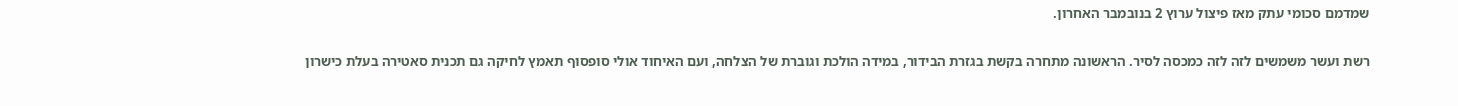שמדמם סכומי עתק מאז פיצול ערוץ 2 בנובמבר האחרון.

רשת ועשר משמשים לזה לזה כמכסה לסיר. הראשונה מתחרה בקשת בגזרת הבידור, במידה הולכת וגוברת של הצלחה, ועם האיחוד אולי סופסוף תאמץ לחיקה גם תכנית סאטירה בעלת כישרון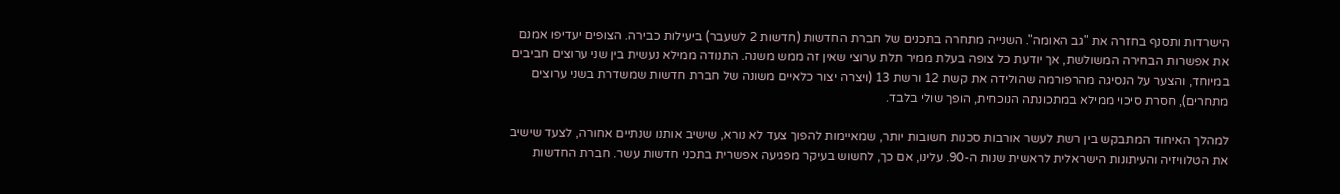הישרדות ותסנף בחזרה את "גב האומה". השנייה מתחרה בתכנים של חברת החדשות (חדשות 2 לשעבר) ביעילות כבירה. הצופים יעדיפו אמנם את אפשרות הבחירה המשולשת, אך יודעת כל צופה בעלת ממיר תלת ערוצי שאין זה ממש משנה. התנודה ממילא נעשית בין שני ערוצים חביבים במיוחד, והצער על הנסיגה מהרפורמה שהולידה את קשת 12 ורשת 13 (ויצרה יצור כלאיים משונה של חברת חדשות שמשדרת בשני ערוצים מתחרים), חסרת סיכוי ממילא במתכונתה הנוכחית, הופך שולי בלבד.

למהלך האיחוד המתבקש בין רשת לעשר אורבות סכנות חשובות יותר, שמאיימות להפוך צעד לא נורא, שישיב אותנו שנתיים אחורה, לצעד שישיב את הטלוויזיה והעיתונות הישראלית לראשית שנות ה-90. עלינו, אם כך, לחשוש בעיקר מפגיעה אפשרית בתכני חדשות עשר. חברת החדשות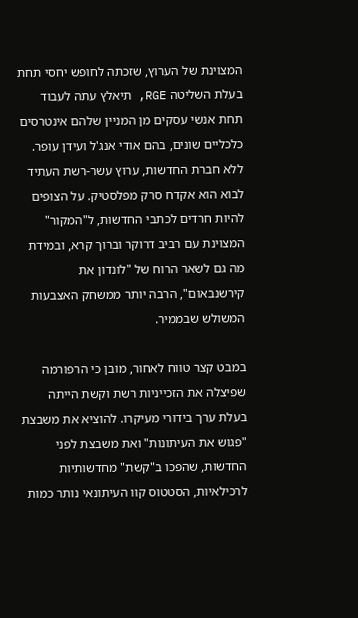המצוינת של הערוץ, שזכתה לחופש יחסי תחת בעלת השליטה RGE, תיאלץ עתה לעבוד תחת אנשי עסקים מן המניין שלהם אינטרסים כלכליים שונים, בהם אודי אנג'ל ועידן עופר. ללא חברת החדשות, ערוץ עשר-רשת העתיד לבוא הוא אקדח סרק מפלסטיק. על הצופים להיות חרדים לכתבי החדשות, ל"המקור" המצוינת עם רביב דרוקר וברוך קרא, ובמידת מה גם לשאר הרוח של "לונדון את קירשנבאום", הרבה יותר ממשחק האצבעות המשולש שבממיר.

במבט קצר טווח לאחור, מובן כי הרפורמה שפיצלה את הזכייניות רשת וקשת הייתה בעלת ערך בידורי מעיקרו. להוציא את משבצת "פגוש את העיתונות" ואת משבצת לפני החדשות, שהפכו ב"קשת" מחדשותיות לרכילאיות, הסטטוס קוו העיתונאי נותר כמות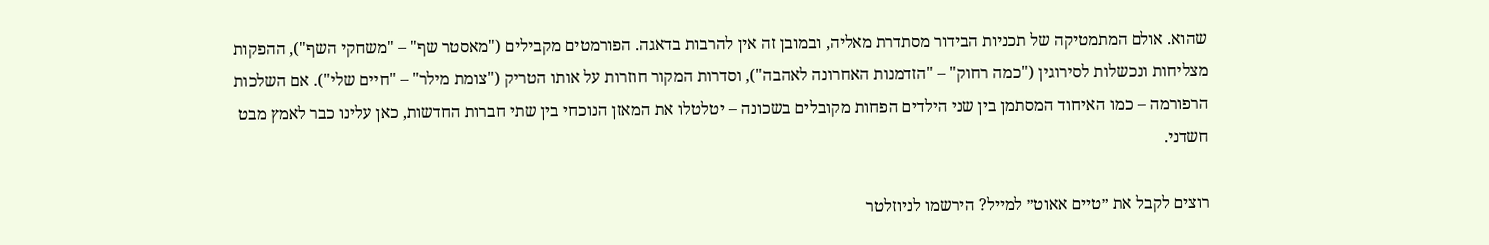שהוא. אולם המתמטיקה של תכניות הבידור מסתדרת מאליה, ובמובן זה אין להרבות בדאגה. הפורמטים מקבילים ("מאסטר שף" – "משחקי השף"), ההפקות מצליחות ונכשלות לסירוגין ("כמה רחוק" – "הזדמנות האחרונה לאהבה"), וסדרות המקור חוזרות על אותו הטריק ("צומת מילר" – "חיים שלי"). אם השלכות הרפורמה – כמו האיחוד המסתמן בין שני הילדים הפחות מקובלים בשכונה – יטלטלו את המאזן הנוכחי בין שתי חברות החדשות, כאן עלינו כבר לאמץ מבט חשדני.

רוצים לקבל את ״טיים אאוט״ למייל? הירשמו לניוזלטר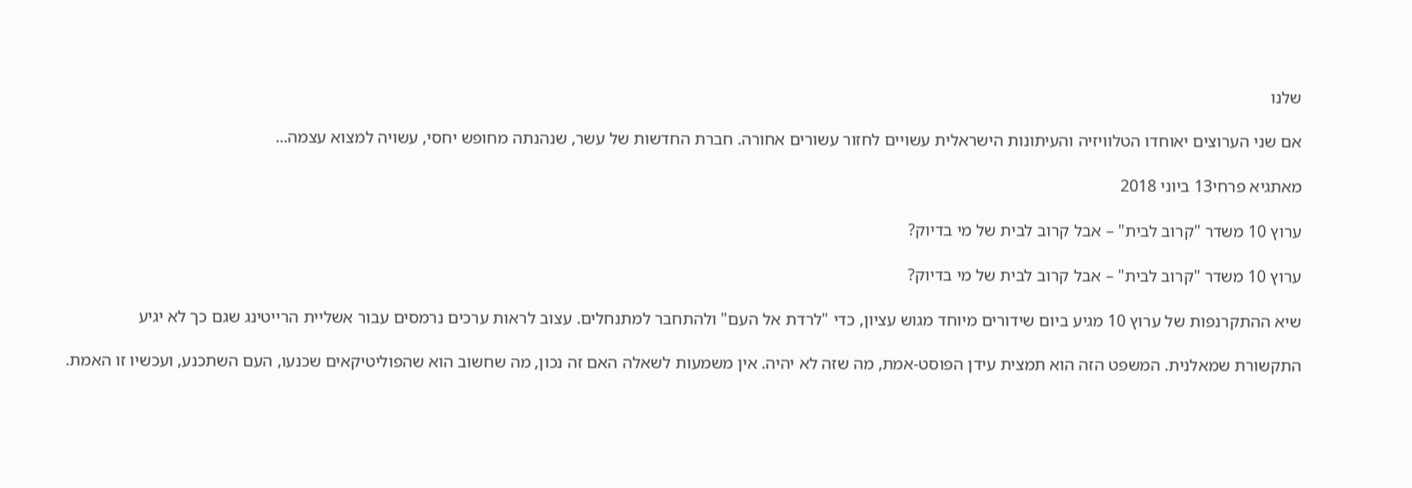שלנו

אם שני הערוצים יאוחדו הטלוויזיה והעיתונות הישראלית עשויים לחזור עשורים אחורה. חברת החדשות של עשר, שנהנתה מחופש יחסי, עשויה למצוא עצמה...

מאתגיא פרחי13 ביוני 2018

ערוץ 10 משדר "קרוב לבית" – אבל קרוב לבית של מי בדיוק?

ערוץ 10 משדר "קרוב לבית" – אבל קרוב לבית של מי בדיוק?

שיא ההתקרנפות של ערוץ 10 מגיע ביום שידורים מיוחד מגוש עציון, כדי "לרדת אל העם" ולהתחבר למתנחלים. עצוב לראות ערכים נרמסים עבור אשליית הרייטינג שגם כך לא יגיע

התקשורת שמאלנית. המשפט הזה הוא תמצית עידן הפוסט-אמת, מה שזה לא יהיה. אין משמעות לשאלה האם זה נכון, מה שחשוב הוא שהפוליטיקאים שכנעו, העם השתכנע, ועכשיו זו האמת.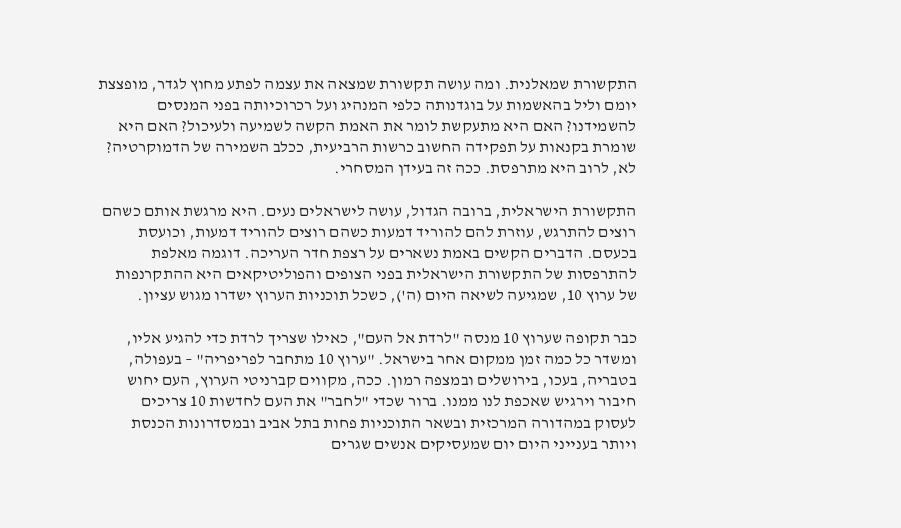התקשורת שמאלנית. ומה עושה תקשורת שמצאה את עצמה לפתע מחוץ לגדר, מופצצת יומם וליל בהאשמות על בוגדנותה כלפי המנהיג ועל רכרוכיותה בפני המנסים להשמידנו? האם היא מתעקשת לומר את האמת הקשה לשמיעה ולעיכול? האם היא שומרת בקנאות על תפקידה החשוב כרשות הרביעית, ככלב השמירה של הדמוקרטיה? לא, לרוב היא מתרפסת. ככה זה בעידן המסחרי.

התקשורת הישראלית, ברובה הגדול, עושה לישראלים נעים. היא מרגשת אותם כשהם רוצים להתרגש, עוזרת להם להוריד דמעות כשהם רוצים להוריד דמעות, וכועסת בכעסם. הדברים הקשים באמת נשארים על רצפת חדר העריכה. דוגמה מאלפת להתרפסות של התקשורת הישראלית בפני הצופים והפוליטיקאים היא ההתקרנפות של ערוץ 10, שמגיעה לשיאה היום (ה'), כשכל תוכניות הערוץ ישדרו מגוש עציון.

כבר תקופה שערוץ 10 מנסה "לרדת אל העם", כאילו שצריך לרדת כדי להגיע אליו, ומשדר כל כמה זמן ממקום אחר בישראל. "ערוץ 10 מתחבר לפריפריה" – בעפולה, בטבריה, בעכו, בירושלים ובמצפה רמון. ככה, מקווים קברניטי הערוץ, העם יחוש חיבור וירגיש שאכפת לנו ממנו. ברור שכדי "לחבר" את העם לחדשות 10 צריכים לעסוק במהדורה המרכזית ובשאר התוכניות פחות בתל אביב ובמסדרונות הכנסת ויותר בענייני היום יום שמעסיקים אנשים שגרים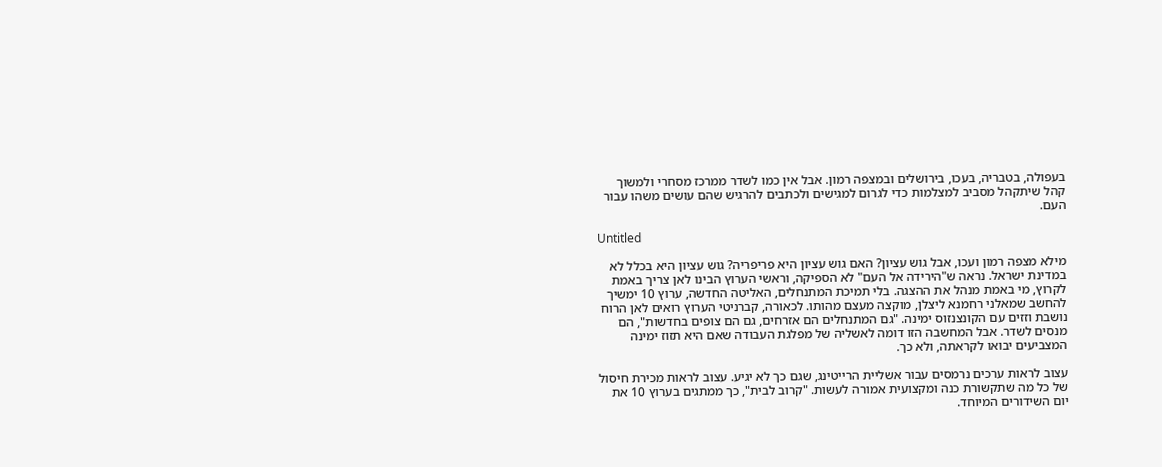בעפולה, בטבריה, בעכו, בירושלים ובמצפה רמון. אבל אין כמו לשדר ממרכז מסחרי ולמשוך קהל שיתקהל מסביב למצלמות כדי לגרום למגישים ולכתבים להרגיש שהם עושים משהו עבור העם.

Untitled

מילא מצפה רמון ועכו, אבל גוש עציון? האם גוש עציון היא פריפריה? גוש עציון היא בכלל לא במדינת ישראל. נראה ש"הירידה אל העם" לא הספיקה, וראשי הערוץ הבינו לאן צריך באמת לקרוץ, מי באמת מנהל את ההצגה. בלי תמיכת המתנחלים, האליטה החדשה, ערוץ 10 ימשיך להחשב שמאלני רחמנא ליצלן, מוקצה מעצם מהותו. לכאורה, קברניטי הערוץ רואים לאן הרוח נושבת וזזים עם הקונצנזוס ימינה. "גם המתנחלים הם אזרחים, גם הם צופים בחדשות", הם מנסים לשדר. אבל המחשבה הזו דומה לאשליה של מפלגת העבודה שאם היא תזוז ימינה המצביעים יבואו לקראתה, ולא כך.

עצוב לראות ערכים נרמסים עבור אשליית הרייטינג, שגם כך לא יגיע. עצוב לראות מכירת חיסול של כל מה שתקשורת כנה ומקצועית אמורה לעשות. "קרוב לבית", כך ממתגים בערוץ 10 את יום השידורים המיוחד.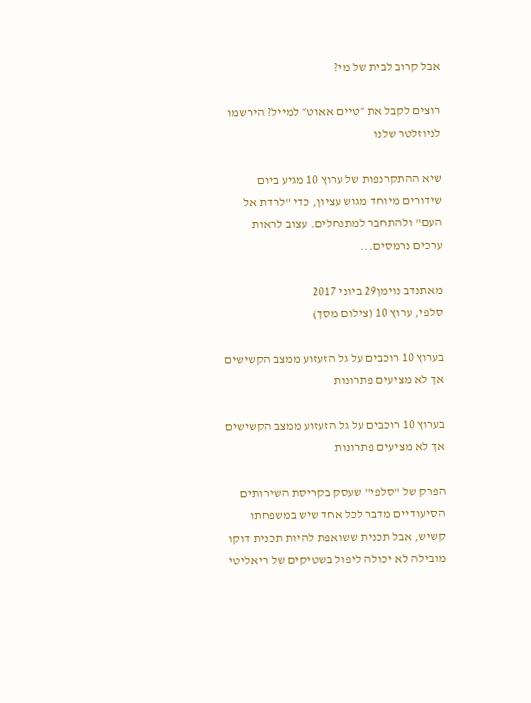אבל קרוב לבית של מי?

רוצים לקבל את ״טיים אאוט״ למייל? הירשמו לניוזלטר שלנו

שיא ההתקרנפות של ערוץ 10 מגיע ביום שידורים מיוחד מגוש עציון, כדי "לרדת אל העם" ולהתחבר למתנחלים. עצוב לראות ערכים נרמסים...

מאתנדב נוימן29 ביוני 2017
סלפי, ערוץ 10 (צילום מסך)

בערוץ 10 רוכבים על גל הזעזוע ממצב הקשישים אך לא מציעים פתרונות

בערוץ 10 רוכבים על גל הזעזוע ממצב הקשישים אך לא מציעים פתרונות

הפרק של "סלפי" שעסק בקריסת השירותים הסיעודיים מדבר לכל אחד שיש במשפחתו קשיש, אבל תכנית ששואפת להיות תכנית דוקו מובילה לא יכולה ליפול בשטיקים של ריאליטי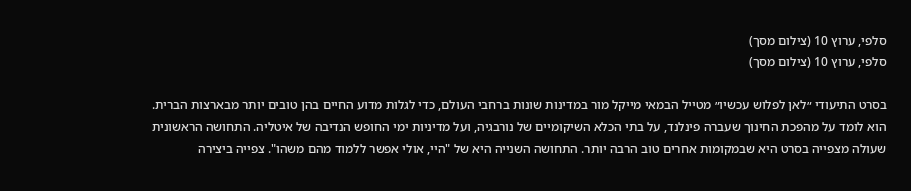סלפי, ערוץ 10 (צילום מסך)
סלפי, ערוץ 10 (צילום מסך)

בסרט התיעודי ״לאן לפלוש עכשיו״ מטייל הבמאי מייקל מור במדינות שונות ברחבי העולם, כדי לגלות מדוע החיים בהן טובים יותר מבארצות הברית. הוא לומד על מהפכת החינוך שעברה פינלנד, על בתי הכלא השיקומיים של נורבגיה, ועל מדיניות ימי החופש הנדיבה של איטליה. התחושה הראשונית שעולה מצפייה בסרט היא שבמקומות אחרים טוב הרבה יותר. התחושה השנייה היא של "היי, אולי אפשר ללמוד מהם משהו". צפייה ביצירה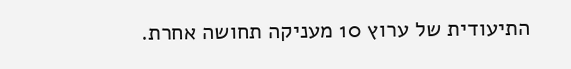התיעודית של ערוץ 10 מעניקה תחושה אחרת.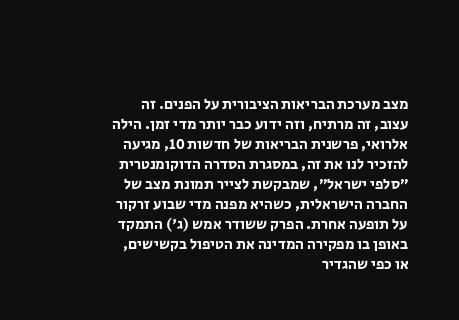מצב מערכת הבריאות הציבורית על הפנים. זה עצוב, זה מרתיח, וזה ידוע כבר יותר מדי זמן. הילה אלרואי, פרשנית הבריאות של חדשות 10, מגיעה להזכיר לנו את זה, במסגרת הסדרה הדוקומנטרית ״סלפי ישראל״, שמבקשת לצייר תמונת מצב של החברה הישראלית, כשהיא מפנה מדי שבוע זרקור על תופעה אחרת. הפרק ששודר אמש (ג') התמקד באופן בו מפקירה המדינה את הטיפול בקשישים, או כפי שהגדיר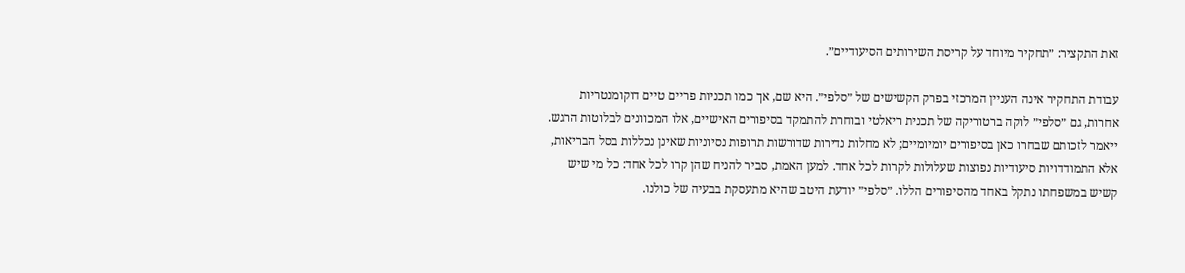זאת התקציר: ״תחקיר מיוחד על קריסת השירותים הסיעודיים״.

עבודת התחקיר אינה העניין המרכזי בפרק הקשישים של ״סלפי״. היא שם, אך כמו תכניות פריים טיים דוקומנטריות אחרות, גם ״סלפי״ לוקה ברטוריקה של תכנית ריאלטי ובוחרת להתמקד בסיפורים האישיים, אלו המכוונים לבלוטות הרגש. ייאמר לזכותם שבחרו כאן בסיפורים יומיומיים; לא מחלות נדירות שדורשות תרופות נסיוניות שאינן נכללות בסל הבריאות, אלא התמודדויות סיעודיות נפוצות שעלולות לקרות לכל אחד. למען האמת, סביר להניח שהן קרו לכל אחד: כל מי שיש קשיש במשפחתו נתקל באחד מהסיפורים הללו. ״סלפי״ יודעת היטב שהיא מתעסקת בבעיה של כולנו.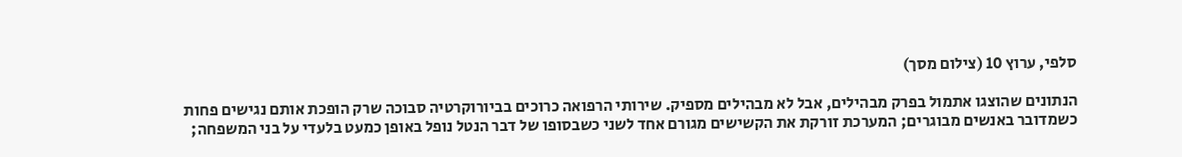סלפי, ערוץ 10 (צילום מסך)

הנתונים שהוצגו אתמול בפרק מבהילים, אבל לא מבהילים מספיק. שירותי הרפואה כרוכים בביורוקרטיה סבוכה שרק הופכת אותם נגישים פחות כשמדובר באנשים מבוגרים; המערכת זורקת את הקשישים מגורם אחד לשני כשבסופו של דבר הנטל נופל באופן כמעט בלעדי על בני המשפחה;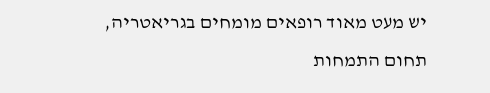יש מעט מאוד רופאים מומחים בגריאטריה, תחום התמחות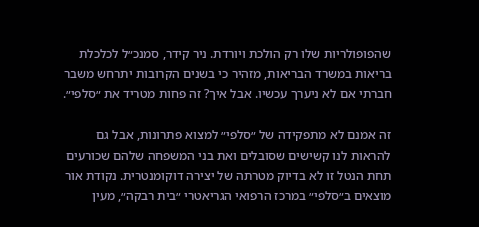שהפופולריות שלו רק הולכת ויורדת. ניר קידר, סמנכ״ל לכלכלת בריאות במשרד הבריאות, מזהיר כי בשנים הקרובות יתרחש משבר חברתי אם לא ניערך עכשיו. אבל איך? זה פחות מטריד את ״סלפי״.

זה אמנם לא מתפקידה של ״סלפי״ למצוא פתרונות, אבל גם להראות לנו קשישים שסובלים ואת בני המשפחה שלהם שכורעים תחת הנטל זו לא בדיוק מטרתה של יצירה דוקומנטרית. נקודת אור מוצאים ב״סלפי״ במרכז הרפואי הגריאטרי ״בית רבקה״, מעין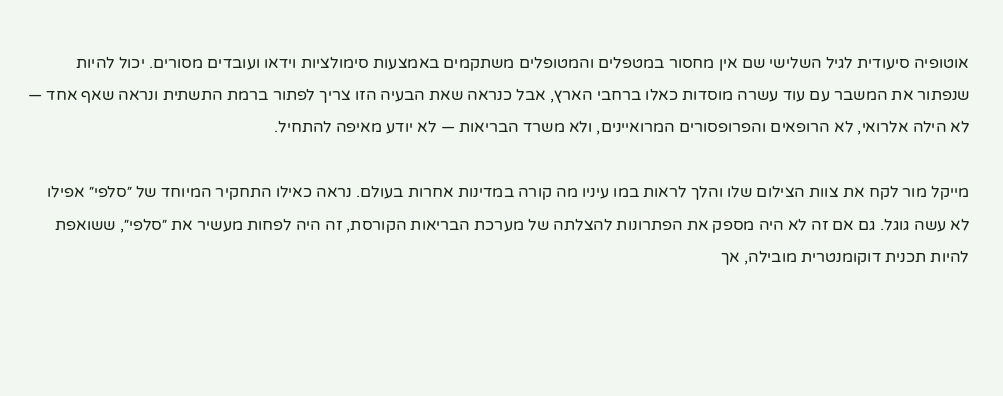אוטופיה סיעודית לגיל השלישי שם אין מחסור במטפלים והמטופלים משתקמים באמצעות סימולציות וידאו ועובדים מסורים. יכול להיות שנפתור את המשבר עם עוד עשרה מוסדות כאלו ברחבי הארץ, אבל כנראה שאת הבעיה הזו צריך לפתור ברמת התשתית ונראה שאף אחד — לא הילה אלרואי, לא הרופאים והפרופסורים המרואיינים, ולא משרד הבריאות — לא יודע מאיפה להתחיל.

מייקל מור לקח את צוות הצילום שלו והלך לראות במו עיניו מה קורה במדינות אחרות בעולם. נראה כאילו התחקיר המיוחד של ״סלפי״ אפילו לא עשה גוגל. גם אם זה לא היה מספק את הפתרונות להצלתה של מערכת הבריאות הקורסת, זה היה לפחות מעשיר את ״סלפי״, ששואפת להיות תכנית דוקומנטרית מובילה, אך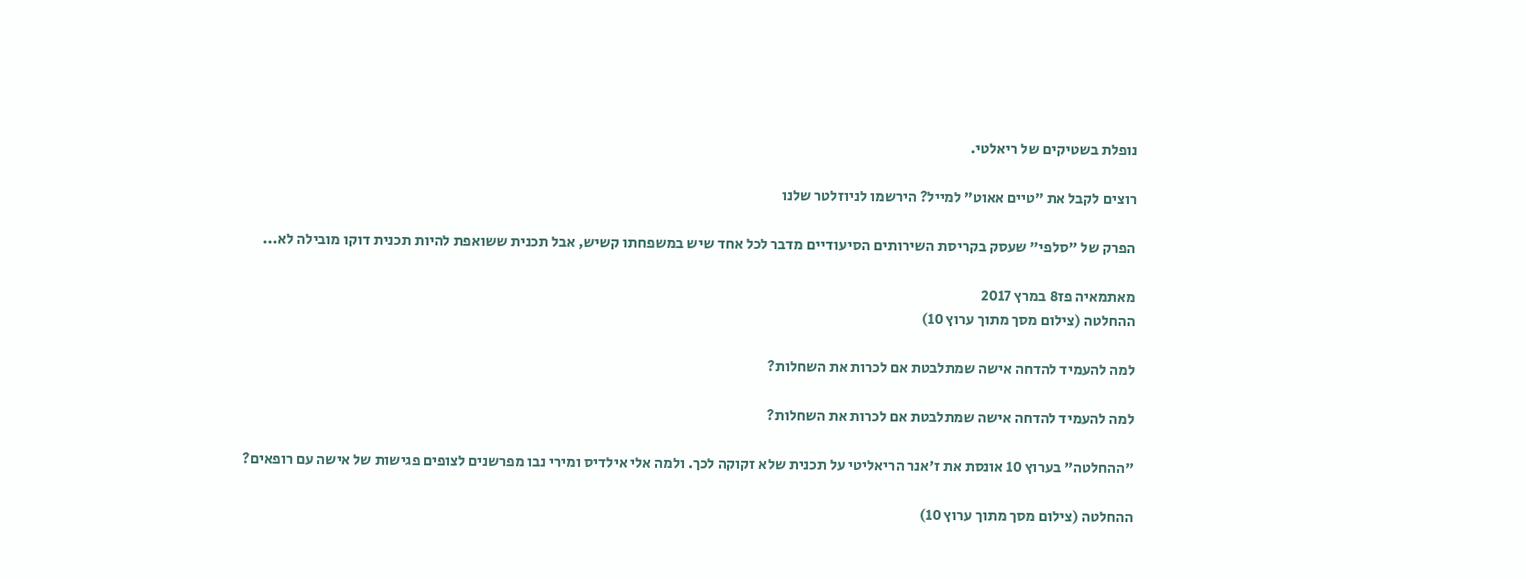נופלת בשטיקים של ריאלטי.

רוצים לקבל את ״טיים אאוט״ למייל? הירשמו לניוזלטר שלנו

הפרק של "סלפי" שעסק בקריסת השירותים הסיעודיים מדבר לכל אחד שיש במשפחתו קשיש, אבל תכנית ששואפת להיות תכנית דוקו מובילה לא...

מאתמאיה פז8 במרץ 2017
ההחלטה (צילום מסך מתוך ערוץ 10)

למה להעמיד להדחה אישה שמתלבטת אם לכרות את השחלות?

למה להעמיד להדחה אישה שמתלבטת אם לכרות את השחלות?

"ההחלטה" בערוץ 10 אונסת את ז'אנר הריאליטי על תכנית שלא זקוקה לכך. ולמה אלי אילדיס ומירי נבו מפרשנים לצופים פגישות של אישה עם רופאים?

ההחלטה (צילום מסך מתוך ערוץ 10)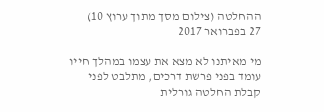ההחלטה (צילום מסך מתוך ערוץ 10)
27 בפברואר 2017

מי מאיתנו לא מצא את עצמו במהלך חייו עומד בפני פרשת דרכים, מתלבט לפני קבלת החלטה גורלית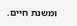ומשנת חיים.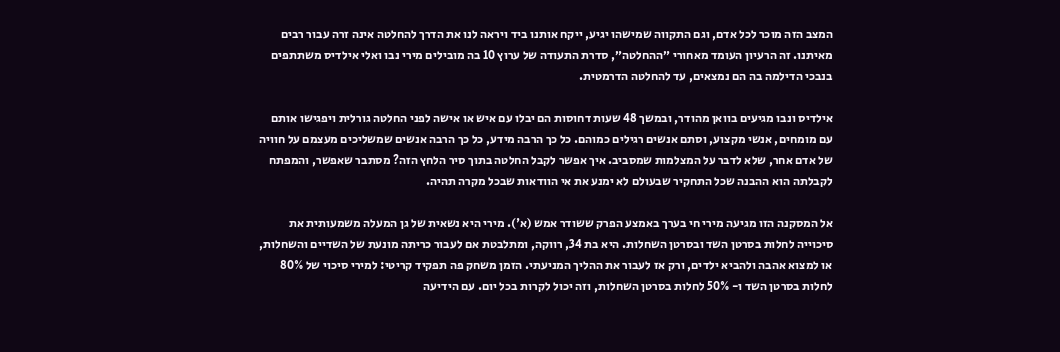המצב הזה מוכר לכל אדם, וגם התקווה שמישהו יגיע, ייקח אותנו ביד ויראה לנו את הדרך להחלטה אינה זרה עבור רבים מאיתנו. זה הרעיון העומד מאחורי ״ההחלטה״, סדרת התעודה של ערוץ 10 בה מובילים מירי נבו ואלי אילדיס משתתפים בנבכי הדילמה בה הם נמצאים, עד להחלטה הדרמטית.

אילדיס ונבו מגיעים בוואן מהודר, ובמשך 48 שעות דחוסות הם יבלו עם איש או אישה לפני החלטה גורלית ויפגישו אותם עם מומחים, אנשי מקצוע, וסתם אנשים רגילים כמוהם. כל כך הרבה מידע, כל כך הרבה אנשים שמשליכים מעצמם על חוויה של אדם אחר, שלא לדבר על המצלמות שמסביב. איך אפשר לקבל החלטה בתוך סיר הלחץ הזה? מסתבר שאפשר, והמפתח לקבלתה הוא ההבנה שכל התחקיר שבעולם לא ימנע את אי הוודאות שבכל מקרה תהיה.

אל המסקנה הזו מגיעה מירי חי בערך באמצע הפרק ששודר אמש (א'). מירי היא נשאית של גן המעלה משמעותית את סיכוייה לחלות בסרטן השד ובסרטן השחלות. היא בת 34, רווקה, ומתלבטת אם לעבור כריתה מונעת של השדיים והשחלות, או למצוא אהבה ולהביא ילדים, ורק אז לעבור את ההליך המניעתי. הזמן משחק פה תפקיד קריטי: למירי סיכוי של 80% לחלות בסרטן השד ו- 50% לחלות בסרטן השחלות, וזה יכול לקרות בכל יום. עם הידיעה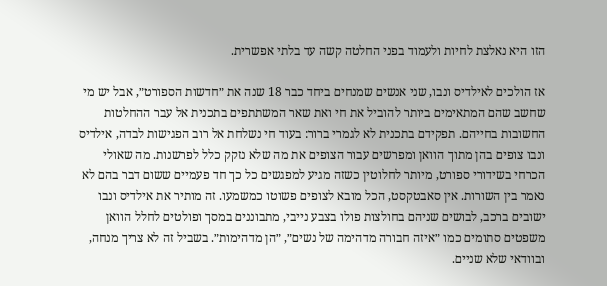הזו היא נאלצת לחיות ולעמוד בפני החלטה קשה עד בלתי אפשרית.

אז הולכים לאילדיס ונבו, שני אנשים שמנחים ביחד כבר 18 שנה את ״חדשות הספורט״, אבל יש מי שחשב שהם המתאימים ביותר להוביל את חי ואת שאר המשתתפים בתכנית אל עבר ההחלטות החשובות בחייהם. תפקידם בתכנית לא לגמרי ברור: בעוד חי נשלחת אל רוב הפגישות לבדה, אילדיס ונבו צופים בהן מתוך הוואן ומפרשים עבור הצופים את מה שלא נזקק כלל לפרשנות. מה שאולי הכרחי בשידורי ספורט, מיותר לחלוטין כשזה מגיע למפגשים כל כך חד פעמיים ששום דבר בהם לא נאמר בין השורות. אין סאבטקסט, הכל מובא לצופים פשוטו כמשמעו. זה מותיר את אילדיס ונבו ישובים ברכב, לבושים שניהם בחולצות פולו בצבע נייבי, מתבוננים במסך ופולטים לחלל הוואן משפטים סתומים כמו ״איזה חבורה מדהימה של נשים״, ״הן מדהימות״. בשביל זה לא צריך מנחה, ובוודאי שלא שניים.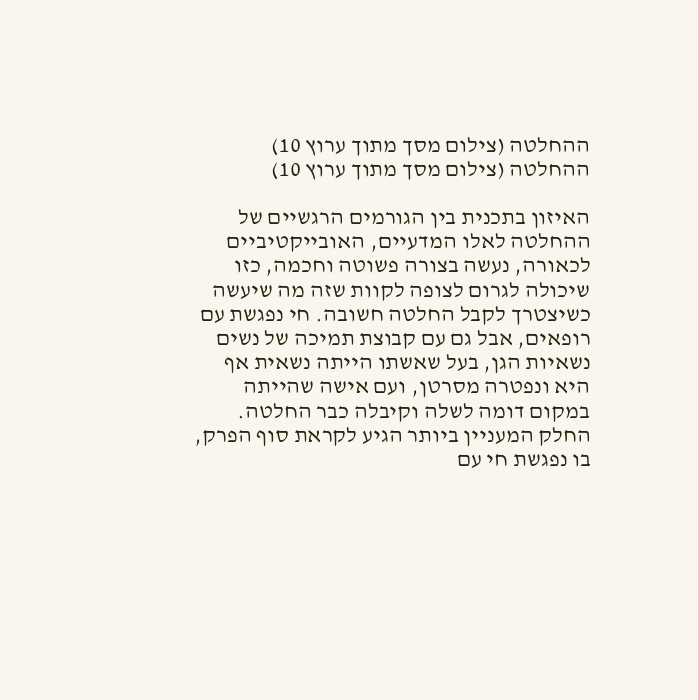ההחלטה (צילום מסך מתוך ערוץ 10)
ההחלטה (צילום מסך מתוך ערוץ 10)

האיזון בתכנית בין הגורמים הרגשיים של ההחלטה לאלו המדעיים, האובייקטיביים לכאורה, נעשה בצורה פשוטה וחכמה, כזו שיכולה לגרום לצופה לקוות שזה מה שיעשה כשיצטרך לקבל החלטה חשובה. חי נפגשת עם רופאים, אבל גם עם קבוצת תמיכה של נשים נשאיות הגן, בעל שאשתו הייתה נשאית אף היא ונפטרה מסרטן, ועם אישה שהייתה במקום דומה לשלה וקיבלה כבר החלטה. החלק המעניין ביותר הגיע לקראת סוף הפרק, בו נפגשת חי עם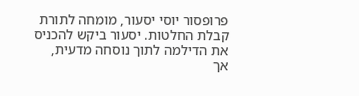פרופסור יוסי יסעור, מומחה לתורת קבלת החלטות. יסעור ביקש להכניס את הדילמה לתוך נוסחה מדעית, אך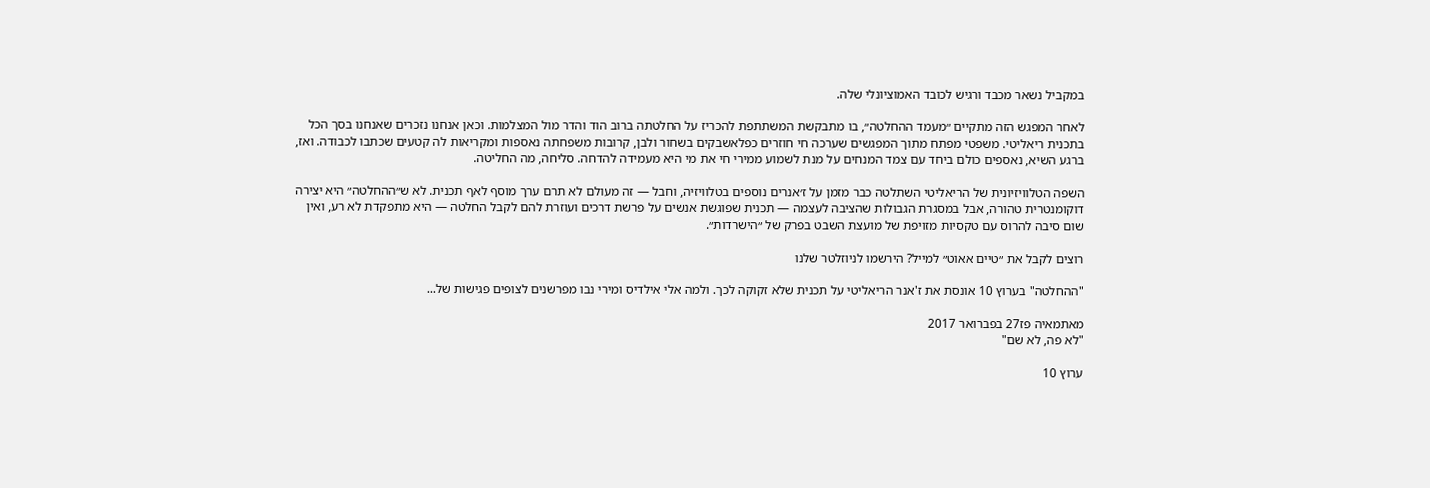במקביל נשאר מכבד ורגיש לכובד האמוציונלי שלה.

לאחר המפגש הזה מתקיים ״מעמד ההחלטה״, בו מתבקשת המשתתפת להכריז על החלטתה ברוב הוד והדר מול המצלמות. וכאן אנחנו נזכרים שאנחנו בסך הכל בתכנית ריאליטי. משפטי מפתח מתוך המפגשים שערכה חי חוזרים כפלאשבקים בשחור ולבן, קרובות משפחתה נאספות ומקריאות לה קטעים שכתבו לכבודה. ואז, ברגע השיא, נאספים כולם ביחד עם צמד המנחים על מנת לשמוע ממירי חי את מי היא מעמידה להדחה. סליחה, מה החליטה.

השפה הטלוויזיונית של הריאליטי השתלטה כבר מזמן על ז׳אנרים נוספים בטלוויזיה, וחבל — זה מעולם לא תרם ערך מוסף לאף תכנית. לא ש״ההחלטה״ היא יצירה דוקומנטרית טהורה, אבל במסגרת הגבולות שהציבה לעצמה — תכנית שפוגשת אנשים על פרשת דרכים ועוזרת להם לקבל החלטה — היא מתפקדת לא רע, ואין שום סיבה להרוס עם טקסיות מזויפת של מועצת השבט בפרק של ״הישרדות״.

רוצים לקבל את ״טיים אאוט״ למייל? הירשמו לניוזלטר שלנו

"ההחלטה" בערוץ 10 אונסת את ז'אנר הריאליטי על תכנית שלא זקוקה לכך. ולמה אלי אילדיס ומירי נבו מפרשנים לצופים פגישות של...

מאתמאיה פז27 בפברואר 2017
"לא פה, לא שם"

ערוץ 10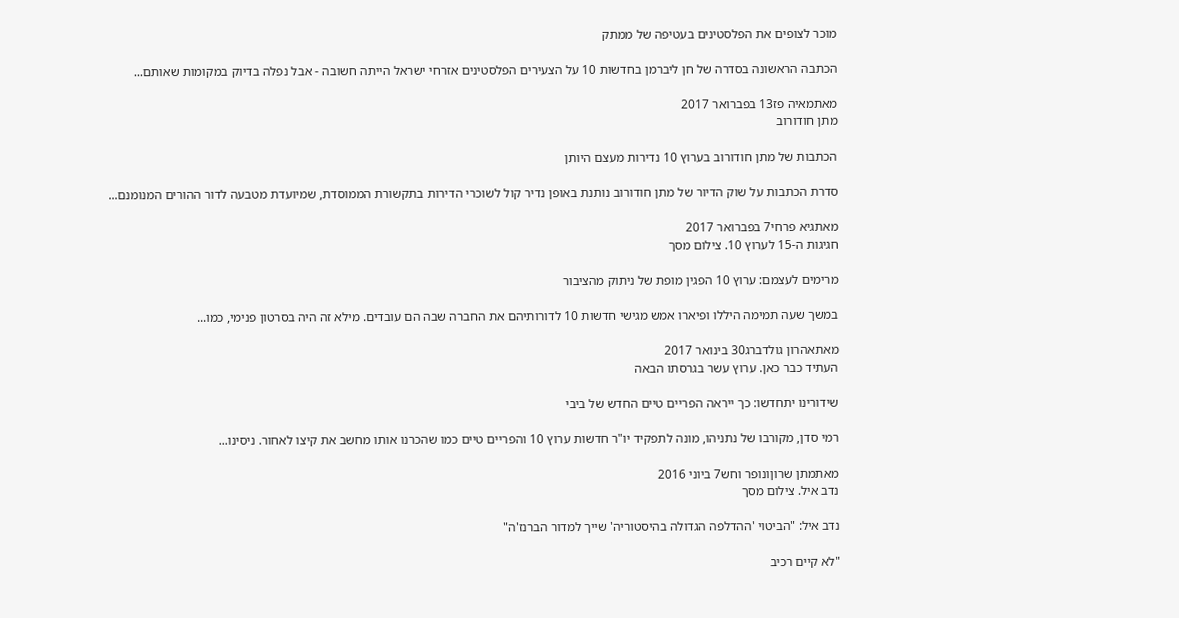מוכר לצופים את הפלסטינים בעטיפה של ממתק

הכתבה הראשונה בסדרה של חן ליברמן בחדשות 10 על הצעירים הפלסטינים אזרחי ישראל הייתה חשובה - אבל נפלה בדיוק במקומות שאותם...

מאתמאיה פז13 בפברואר 2017
מתן חודורוב

הכתבות של מתן חודורוב בערוץ 10 נדירות מעצם היותן

סדרת הכתבות על שוק הדיור של מתן חודורוב נותנת באופן נדיר קול לשוכרי הדירות בתקשורת הממוסדת, שמיועדת מטבעה לדור ההורים המנומנם...

מאתגיא פרחי7 בפברואר 2017
חגיגות ה-15 לערוץ 10. צילום מסך

מרימים לעצמם: ערוץ 10 הפגין מופת של ניתוק מהציבור

במשך שעה תמימה היללו ופיארו אמש מגישי חדשות 10 לדורותיהם את החברה שבה הם עובדים. מילא זה היה בסרטון פנימי, כמו...

מאתאהרון גולדברג30 בינואר 2017
העתיד כבר כאן. ערוץ עשר בגרסתו הבאה

שידורינו יתחדשו: כך ייראה הפריים טיים החדש של ביבי

רמי סדן, מקורבו של נתניהו, מונה לתפקיד יו"ר חדשות ערוץ 10 והפריים טיים כמו שהכרנו אותו מחשב את קיצו לאחור. ניסינו...

מאתמתן שרוןונופר וחש7 ביוני 2016
נדב איל. צילום מסך

נדב איל: "הביטוי 'ההדלפה הגדולה בהיסטוריה' שייך למדור הברנז'ה"

"לא קיים רכיב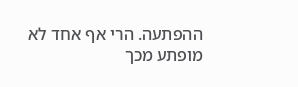ההפתעה. הרי אף אחד לא מופתע מכך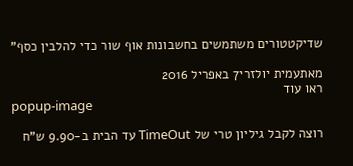שדיקטטורים משתמשים בחשבונות אוף שור כדי להלבין כסף"

מאתעמית יולזרי7 באפריל 2016
ראו עוד
popup-image

רוצה לקבל גיליון טרי של TimeOut עד הבית ב-9.90 ש"ח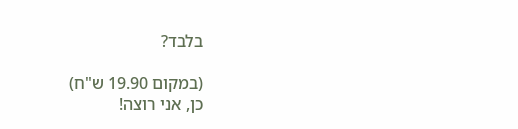בלבד?

(במקום 19.90 ש"ח)
כן, אני רוצה!